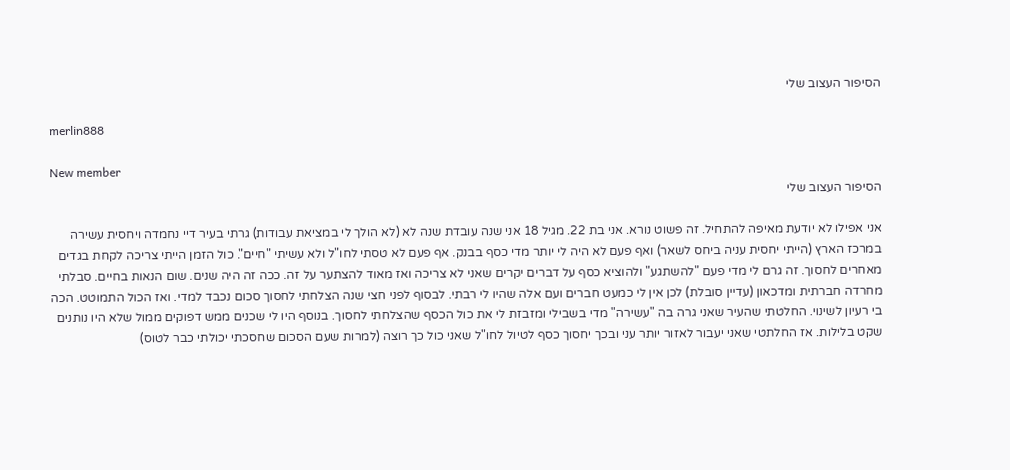הסיפור העצוב שלי

merlin888

New member
הסיפור העצוב שלי

אני אפילו לא יודעת מאיפה להתחיל. זה פשוט נורא. אני בת 22. מגיל 18 אני שנה עובדת שנה לא (לא הולך לי במציאת עבודות) גרתי בעיר דיי נחמדה ויחסית עשירה במרכז הארץ (הייתי יחסית עניה ביחס לשאר) ואף פעם לא היה לי יותר מדי כסף בבנק. אף פעם לא טסתי לחו"ל ולא עשיתי "חיים". כול הזמן הייתי צריכה לקחת בגדים מאחרים לחסוך. זה גרם לי מדי פעם "להשתגע" ולהוציא כסף על דברים יקרים שאני לא צריכה ואז מאוד להצתער על זה. ככה זה היה שנים. שום הנאות בחיים. סבלתי מחרדה חברתית ומדכאון (עדיין סובלת) לכן אין לי כמעט חברים ועם אלה שהיו לי רבתי. לבסוף לפני חצי שנה הצלחתי לחסוך סכום נכבד למדי. ואז הכול התמוטט. הכה בי רעיון לשינוי. החלטתי שהעיר שאני גרה בה "עשירה" מדי בשבילי ומזבזת לי את כול הכסף שהצלחתי לחסוך. בנוסף היו לי שכנים ממש דפוקים ממול שלא היו נותנים שקט בלילות. אז החלתטי שאני יעבור לאזור יותר עני ובכך יחסוך כסף לטיול לחו"ל שאני כול כך רוצה (למרות שעם הסכום שחסכתי יכולתי כבר לטוס)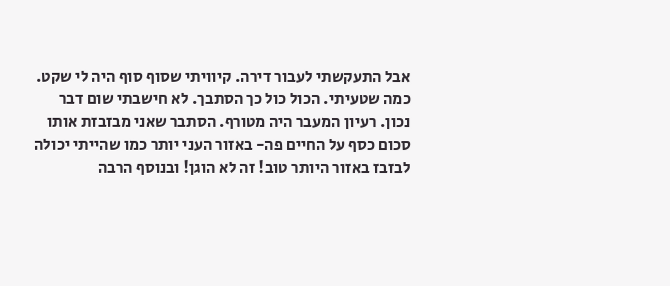אבל התעקשתי לעבור דירה. קיוויתי שסוף סוף היה לי שקט. כמה שטעיתי. הכול כול כך הסתבך. לא חישבתי שום דבר נכון. רעיון המעבר היה מטורף. הסתבר שאני מבזבזת אותו סכום כסף על החיים פה- באזור העני יותר כמו שהייתי יכולה לבזבז באזור היותר טוב! זה לא הוגן! ובנוסף הרבה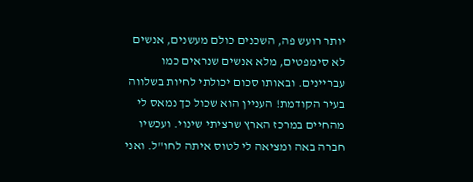יותר רועש פה, השכנים כולם מעשנים, אנשים לא סימפטים, מלא אנשים שנראים כמו עבריינים. ובאותו סכום יכולתי לחיות בשלווה בעיר הקודמת! העניין הוא שכול כך נמאס לי מהחיים במרכז הארץ שרציתי שינוי. ועכשיו חברה באה ומציאה לי לטוס איתה לחו"ל. ואני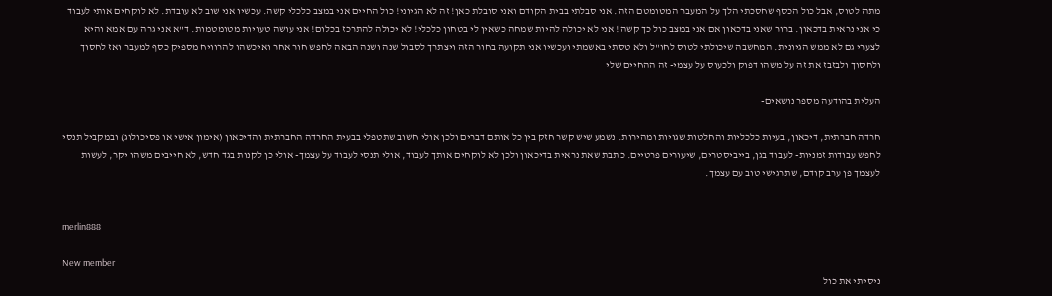מתה לטוס, אבל כול הכסף שחסכתי הלך על המעבר המטומטם הזה. אני סבלתי בבית הקודם ואני סובלת כאן! זה לא הגיוני! כול החיים אני במצב כלכלי קשה. עכשיו אני שוב לא עובדת. לא לוקחים אותי לעבוד כי אני נראית בדכאון. ברור שאני בדכאון אם אני במצב כול כך קשה! אני לא יכולה להיות שמחה כשאין לי בטחון כלכלי! לא יכולה להתרכז בכלום! אני עושה טעויות מטומטמות. ד"א אני גרה עם אמא והיא לצערי גם לא ממש הגיונית. המחשבה שיכולתי לטוס לחו"ל ולא טסתי באשמתי ועכשיו אני תקועה בחור הזה ויצתרך לסבול שנה ושנה הבאה לחפש חור אחר ואיכשהו להרוויח מספיק כסף למעבר ואז לחסוך ולחסוך ולבזבז את זה על משהו דפוק ולכעוס על עצמי- זה ההחיים שלי

העלית בהודעה מספר נושאים-

חרדה חברתית, דיכאון, בעיות כלכליות והחלטות שגויות ומהירות. נשמע שיש קשר חזק בין כל אותם דברים ולכן אולי חשוב שתטפלי בבעית החרדה החברתית והדיכאון (אימון אישי או פסיכולוג) ובמקביל תנסי לחפש עבודות זמניות- לעבוד בגן, בייביסטרים, שיעורים פרטיים. כתבת שאת נראית בדיכאון ולכן לא לוקחים אותך לעבוד, אולי תנסי לעבוד על עצמך- אולי כן לקנות בגד חדש, לא חייבים משהו יקר, לעשות לעצמך פן ערב קודם, שתרגישי טוב עם עצמך.


merlin888

New member
ניסיתי את כול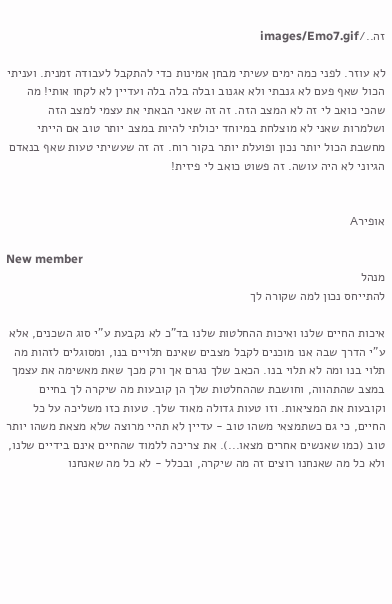זה../images/Emo7.gif

לא עוזר. לפני כמה ימים עשיתי מבחן אמינות כדי להתקבל לעבודה זמנית. ועניתי הכול שאף פעם לא גנבתי ולא אגנוב ובלה בלה בלה ועדיין לא לקחו אותי! מה שהכי כואב לי זה לא המצב הזה. זה זה שאני הבאתי את עצמי למצב הזה ושלמרות שאני לא מוצלחת במיוחד יכולתי להיות במצב יותר טוב אם הייתי מחשבת הכול יותר נכון ופועלת יותר בקור רוח. זה זה שעשיתי טעות שאף בנאדם הגיוני לא היה עושה. זה פשוט כואב לי פיזית!


אופירA

New member
מנהל
להתייחס נכון למה שקורה לך

איכות החיים שלנו ואיכות ההחלטות שלנו בד"כ לא נקבעת ע"י סוג השכנים, אלא ע"י הדרך שבה אנו מוכנים לקבל מצבים שאינם תלויים בנו, ומסוגלים לזהות מה תלוי בנו ומה לא תלוי בנו. הכאב שלך נגרם אך ורק מכך שאת מאשימה את עצמך במצב שהתהווה, וחושבת שההחלטות שלך הן קובעות מה שיקרה לך בחיים וקובעות את המציאות. וזו טעות גדולה מאוד שלך. טעות כזו משליכה על כל החיים, כי גם כשתמצאי משהו טוב - עדיין לא תהיי מרוצה שלא מצאת משהו יותר טוב (כמו שאנשים אחרים מצאו...). את צריכה ללמוד שהחיים אינם בידיים שלנו, ולא כל מה שאנחנו רוצים זה מה שיקרה, ובכלל - לא כל מה שאנחנו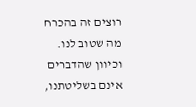רוצים זה בהכרח מה שטוב לנו. וכיוון שהדברים אינם בשליטתנו,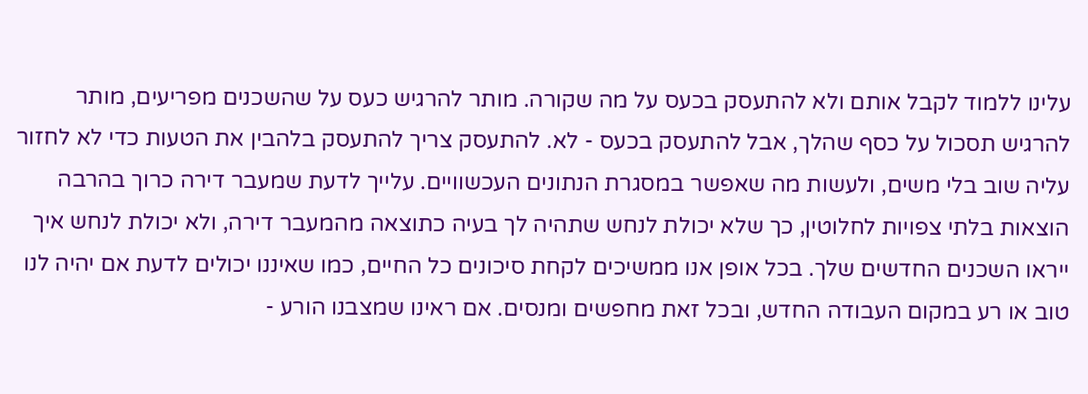עלינו ללמוד לקבל אותם ולא להתעסק בכעס על מה שקורה. מותר להרגיש כעס על שהשכנים מפריעים, מותר להרגיש תסכול על כסף שהלך, אבל להתעסק בכעס - לא. להתעסק צריך להתעסק בלהבין את הטעות כדי לא לחזור עליה שוב בלי משים, ולעשות מה שאפשר במסגרת הנתונים העכשוויים. עלייך לדעת שמעבר דירה כרוך בהרבה הוצאות בלתי צפויות לחלוטין, כך שלא יכולת לנחש שתהיה לך בעיה כתוצאה מהמעבר דירה, ולא יכולת לנחש איך ייראו השכנים החדשים שלך. בכל אופן אנו ממשיכים לקחת סיכונים כל החיים, כמו שאיננו יכולים לדעת אם יהיה לנו טוב או רע במקום העבודה החדש, ובכל זאת מחפשים ומנסים. אם ראינו שמצבנו הורע -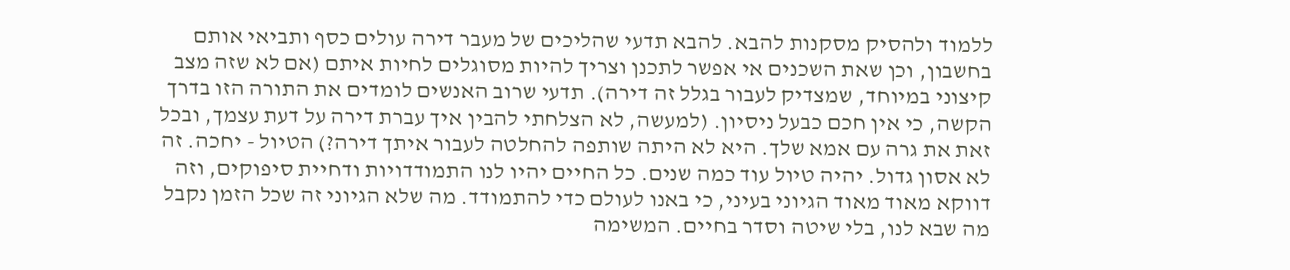ללמוד ולהסיק מסקנות להבא. להבא תדעי שהליכים של מעבר דירה עולים כסף ותביאי אותם בחשבון, וכן שאת השכנים אי אפשר לתכנן וצריך להיות מסוגלים לחיות איתם (אם לא שזה מצב קיצוני במיוחד, שמצדיק לעבור בגלל זה דירה). תדעי שרוב האנשים לומדים את התורה הזו בדרך הקשה, כי אין חכם כבעל ניסיון. (למעשה, לא הצלחתי להבין איך עברת דירה על דעת עצמך, ובכל זאת את גרה עם אמא שלך. היא לא היתה שותפה להחלטה לעבור איתך דירה?) הטיול - יחכה. זה לא אסון גדול. יהיה טיול עוד כמה שנים. כל החיים יהיו לנו התמודדויות ודחיית סיפוקים, וזה דווקא מאוד מאוד הגיוני בעיני, כי באנו לעולם כדי להתמודד. מה שלא הגיוני זה שכל הזמן נקבל מה שבא לנו, בלי שיטה וסדר בחיים. המשימה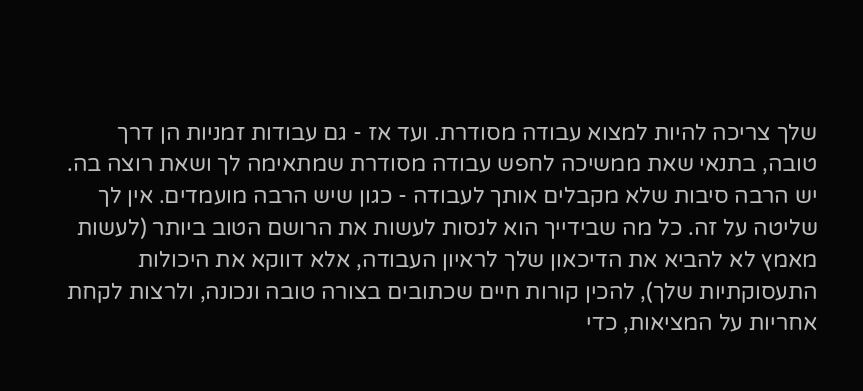שלך צריכה להיות למצוא עבודה מסודרת. ועד אז - גם עבודות זמניות הן דרך טובה, בתנאי שאת ממשיכה לחפש עבודה מסודרת שמתאימה לך ושאת רוצה בה. יש הרבה סיבות שלא מקבלים אותך לעבודה - כגון שיש הרבה מועמדים. אין לך שליטה על זה. כל מה שבידייך הוא לנסות לעשות את הרושם הטוב ביותר (לעשות מאמץ לא להביא את הדיכאון שלך לראיון העבודה, אלא דווקא את היכולות התעסוקתיות שלך), להכין קורות חיים שכתובים בצורה טובה ונכונה, ולרצות לקחת אחריות על המציאות, כדי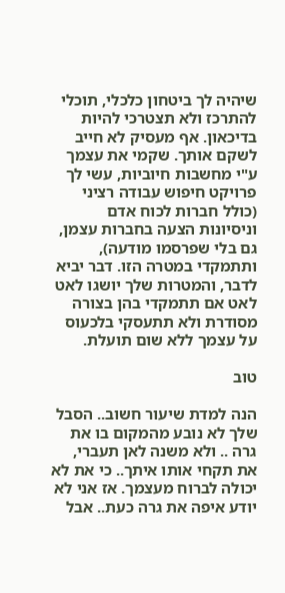שיהיה לך ביטחון כלכלי, תוכלי להתרכז ולא תצטרכי להיות בדיכאון. אף מעסיק לא חייב לשקם אותך. שקמי את עצמך ע"י מחשבות חיוביות, עשי לך פרויקט חיפוש עבודה רציני (כולל חברות לכוח אדם וניסיונות הצעה בחברות עצמן, גם בלי שפרסמו מודעה), ותתמקדי במטרה הזו. דבר יביא לדבר, והמטרות שלך יושגו לאט לאט אם תתמקדי בהן בצורה מסודרת ולא תתעסקי בלכעוס על עצמך ללא שום תועלת.

טוב

הנה למדת שיעור חשוב.. הסבל שלך לא נובע מהמקום בו את גרה .. ולא משנה לאן תעברי, את תקחי אותו איתך.. כי את לא יכולה לברוח מעצמך. אז אני לא יודע איפה את גרה כעת.. אבל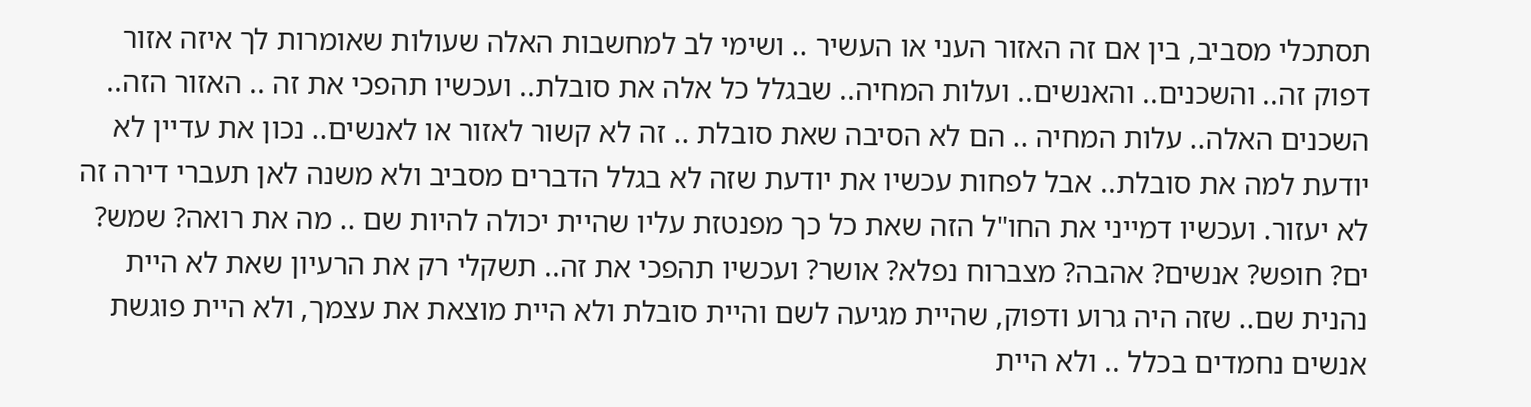תסתכלי מסביב, בין אם זה האזור העני או העשיר .. ושימי לב למחשבות האלה שעולות שאומרות לך איזה אזור דפוק זה.. והשכנים.. והאנשים.. ועלות המחיה.. שבגלל כל אלה את סובלת.. ועכשיו תהפכי את זה .. האזור הזה.. השכנים האלה.. עלות המחיה .. הם לא הסיבה שאת סובלת .. זה לא קשור לאזור או לאנשים.. נכון את עדיין לא יודעת למה את סובלת.. אבל לפחות עכשיו את יודעת שזה לא בגלל הדברים מסביב ולא משנה לאן תעברי דירה זה לא יעזור. ועכשיו דמייני את החו"ל הזה שאת כל כך מפנטזת עליו שהיית יכולה להיות שם .. מה את רואה? שמש? ים? חופש? אנשים? אהבה? מצברוח נפלא? אושר? ועכשיו תהפכי את זה.. תשקלי רק את הרעיון שאת לא היית נהנית שם.. שזה היה גרוע ודפוק, שהיית מגיעה לשם והיית סובלת ולא היית מוצאת את עצמך, ולא היית פוגשת אנשים נחמדים בכלל .. ולא היית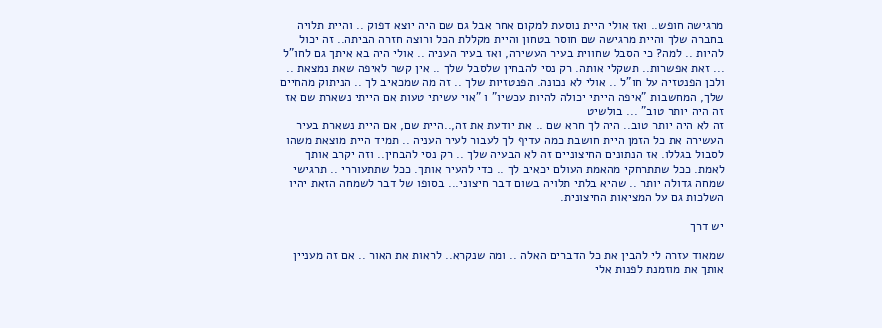מרגישה חופש.. ואז אולי היית נוסעת למקום אחר אבל גם שם היה יוצא דפוק .. והיית תלויה בחברה שלך והיית מרגישה שם חוסר בטחון והיית מקללת הכל ורוצה חזרה הביתה.. זה יכול להיות .. למה? כי הסבל שחווית בעיר העשירה, ואז בעיר העניה .. אולי היה בא איתך גם לחו"ל ... זאת אפשרות.. תשקלי אותה. רק נסי להבחין שלסבל שלך .. אין קשר לאיפה שאת נמצאת .. ולכן הפנטזיה על חו"ל .. אולי לא נכונה. הפנטזיות שלך .. זה מה שמכאיב לך .. הניתוק מהחיים שלך, המחשבות "איפה הייתי יכולה להיות עכשיו" ו "אוי עשיתי טעות אם הייתי נשארת שם אז זה היה יותר טוב" ... בולשיט
זה לא היה יותר טוב.. היה לך חרא שם .. את יודעת את זה,..היית שם, אם היית נשארת בעיר העשירה את כל הזמן היית חושבת כמה עדיף לך לעבור לעיר העניה .. תמיד היית מוצאת משהו לסבול בגללו. אז הנתונים החיצוניים זה לא הבעיה שלך .. רק נסי להבחין.. וזה יקרב אותך לאמת. ככל שתתרחקי מהאמת העולם יכאיב לך .. כדי להעיר אותך. ככל שתתעוררי .. תרגישי שמחה גדולה יותר .. שהיא בלתי תלויה בשום דבר חיצוני... בסופו של דבר לשמחה הזאת יהיו השלכות גם על המציאות החיצונית.

יש דרך

שמאוד עזרה לי להבין את כל הדברים האלה .. ומה שנקרא.. לראות את האור .. אם זה מעניין אותך את מוזמנת לפנות אלי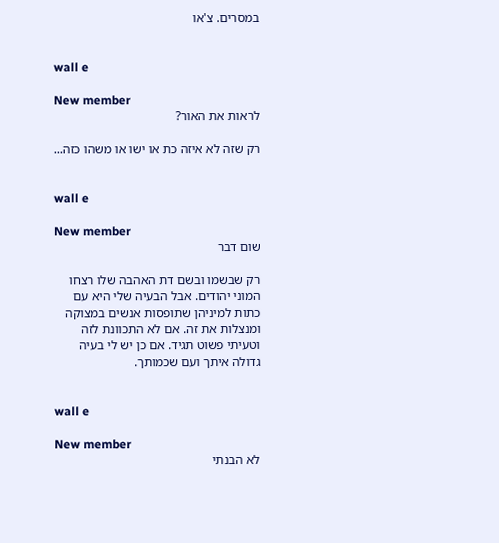במסרים. צ'או


wall e

New member
לראות את האור?

רק שזה לא איזה כת או ישו או משהו כזה...


wall e

New member
שום דבר

רק שבשמו ובשם דת האהבה שלו רצחו המוני יהודים. אבל הבעיה שלי היא עם כתות למיניהן שתופסות אנשים במצוקה ומנצלות את זה. אם לא התכוונת לזה וטעיתי פשוט תגיד. אם כן יש לי בעיה גדולה איתך ועם שכמותך.


wall e

New member
לא הבנתי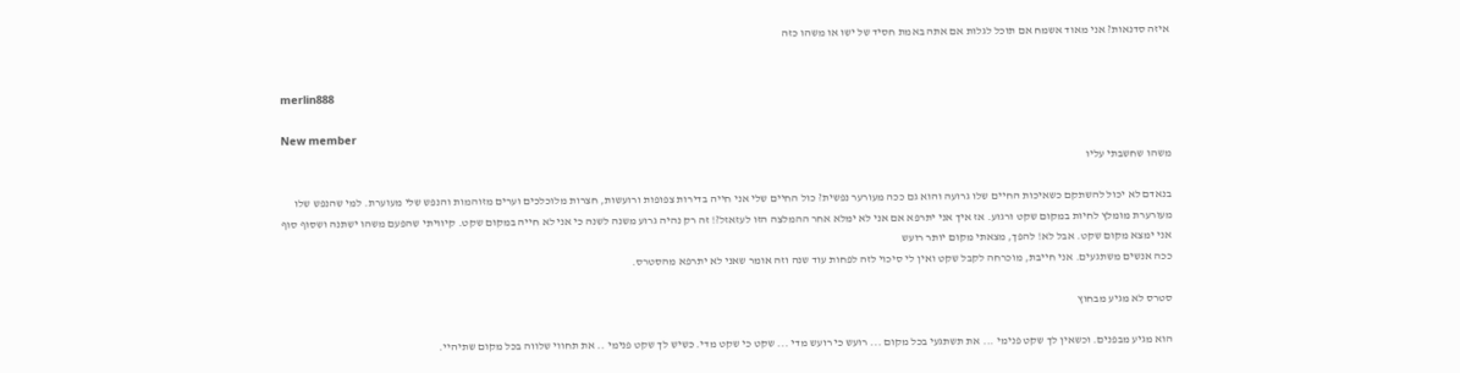איזה סדנאות? אני מאוד אשמח אם תוכל לגלות אם אתה באמת חסיד של ישו או משהו כזה


merlin888

New member
משהו שחשבתי עליו

בנאדם לא יכול להשתקם כשאיכות החיים שלו גרועה והוא גם ככה מעורער נפשית? כול החיים שלי אני חייה בדירות צפופות ורועשות, חצרות מלוכלכים וערים מזוהמות והנפש שלי מעוערת. למי שהנפש שלו מעורערת מומלץ לחיות במקום שקט ורגוע. אז איך אני יתרפא אם אני לא ימלא אחר ההמלצה הזו לעזאזל?! זה רק נהיה גרוע משנה לשנה כי אני לא חייה במקום שקט. קיוויתי שהפעם משהו ישתנה ושסוף סוף אני ימצא מקום שקט. אבל לא! להפך, מצאתי מקום יותר רועש
ככה אנשים משתגעים. אני חייבת, מוכרחה לקבל שקט ואין לי סיכוי לזה לפחות עוד שנה וזה אומר שאני לא יתרפא מהסטרס.

סטרס לא מגיע מבחוץ

הוא מגיע מבפנים. וכשאין לך שקט פנימי ... את תשתגעי בכל מקום ... רועש כי רועש מדי ... שקט כי שקט מדי. כשיש לך שקט פנימי .. את תחווי שלווה בכל מקום שתיהיי.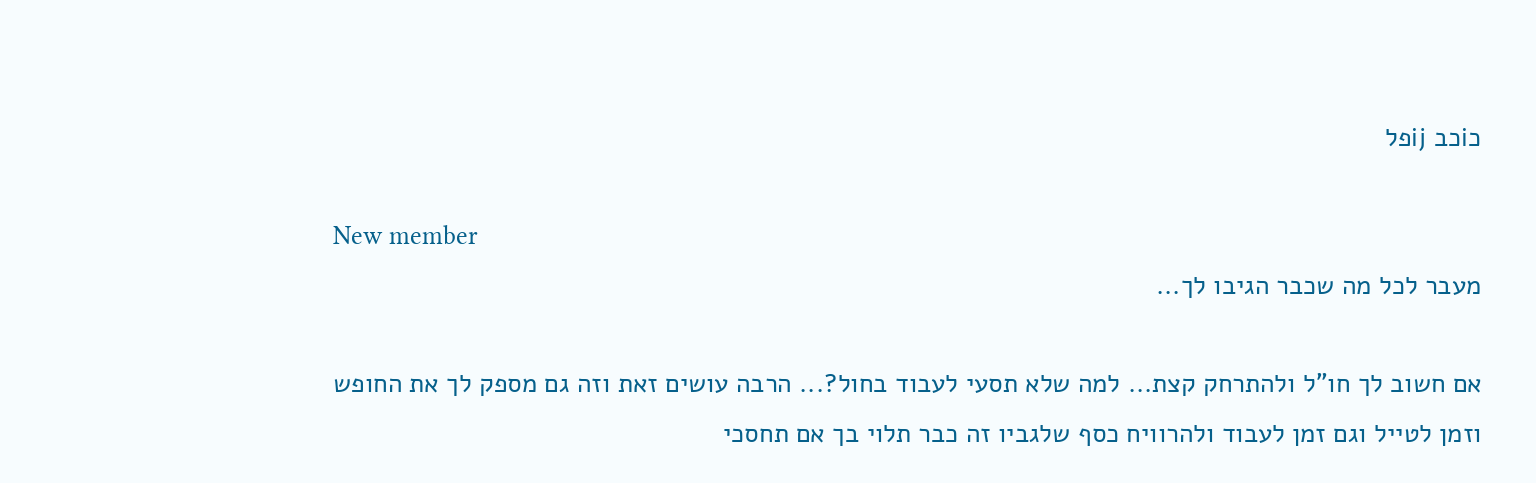כiכב ijפל

New member
מעבר לכל מה שכבר הגיבו לך...

אם חשוב לך חו"ל ולהתרחק קצת... למה שלא תסעי לעבוד בחול?... הרבה עושים זאת וזה גם מספק לך את החופש וזמן לטייל וגם זמן לעבוד ולהרוויח כסף שלגביו זה כבר תלוי בך אם תחסכי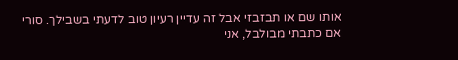אותו שם או תבזבזי אבל זה עדיין רעיון טוב לדעתי בשבילך. סורי אם כתבתי מבולבל, אני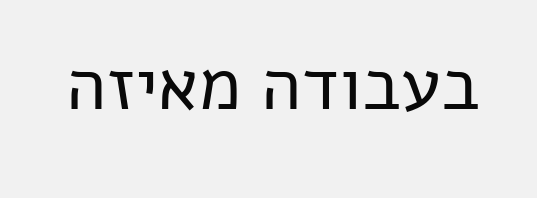בעבודה מאיזה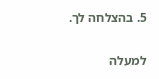5. בהצלחה לך.

למעלה